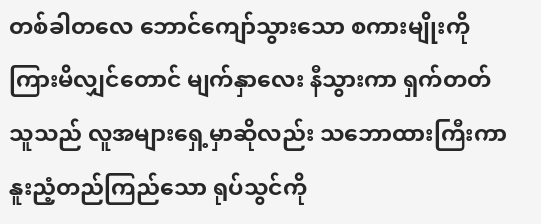တစ်ခါတလေ ဘောင်ကျော်သွားသော စကားမျိုးကို ကြားမိလျှင်တောင် မျက်နှာလေး နီသွားကာ ရှက်တတ်သူသည် လူအများရှေ့မှာဆိုလည်း သဘောထားကြီးကာ နူးညံ့တည်ကြည်သော ရုပ်သွင်ကို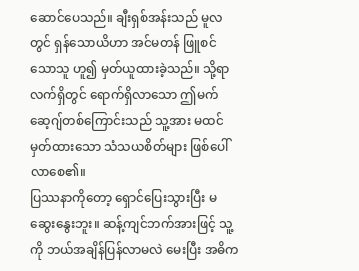ဆောင်ပေသည်။ ချီးရှစ်အန်းသည် မူလတွင် ရှန်သောယိဟာ အင်မတန် ဖြူစင်သောသူ ဟူ၍ မှတ်ယူထားခဲ့သည်။ သို့ရာ လက်ရှိတွင် ရောက်ရှိလာသော ဤမက်ဆေ့ဂျ်တစ်ကြောင်းသည် သူ့အား မထင်မှတ်ထားသော သံသယစိတ်များ ဖြစ်ပေါ်လာစေ၏။
ပြဿနာကိုတော့ ရှောင်ပြေးသွားပြီး မဆွေးနွေးဘူး။ ဆန့်ကျင်ဘက်အားဖြင့် သူ့ကို ဘယ်အချိန်ပြန်လာမလဲ မေးပြီး အဓိက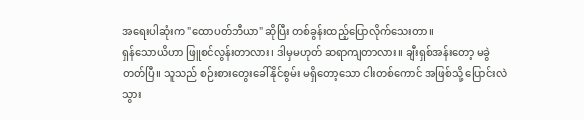အရေးပါဆုံးက "ထောပတ်ဘီယာ" ဆိုပြီး တစ်ခွန်းထည့်ပြောလိုက်သေးတာ။
ရှန်သောယိဟာ ဖြူစင်လွန်းတာလား၊ ဒါမှမဟုတ် ဆရာကျတာလား။ ချီးရှစ်အန်းတော့ မခွဲတတ်ပြီ။ သူသည် စဉ်းစားတွေးခေါ်နိုင်စွမ်း မရှိတော့သော ငါးတစ်ကောင် အဖြစ်သို့ ပြောင်းလဲသွား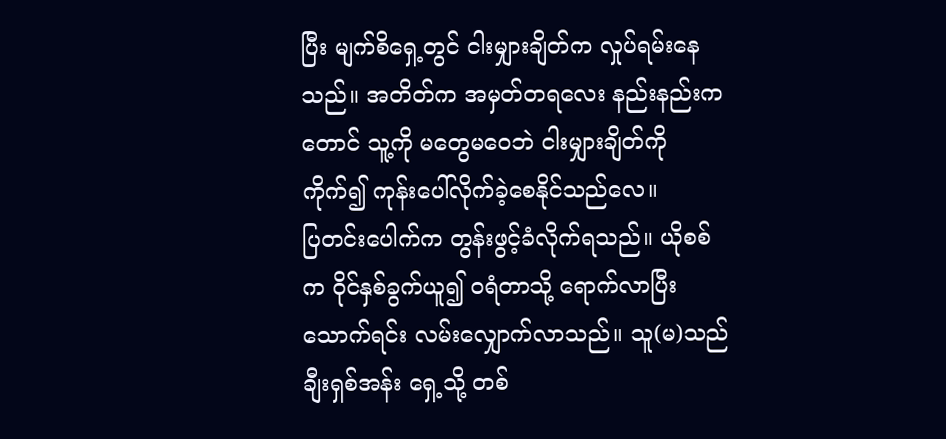ပြီး မျက်စိရှေ့တွင် ငါးမျှားချိတ်က လှုပ်ရမ်းနေသည်။ အတိတ်က အမှတ်တရလေး နည်းနည်းကတောင် သူ့ကို မတွေမဝေဘဲ ငါးမျှားချိတ်ကို ကိုက်၍ ကုန်းပေါ်လိုက်ခဲ့စေနိုင်သည်လေ။
ပြတင်းပေါက်က တွန်းဖွင့်ခံလိုက်ရသည်။ ယိုစစ်က ဝိုင်နှစ်ခွက်ယူ၍ ဝရံတာသို့ ရောက်လာပြီး သောက်ရင်း လမ်းလျှောက်လာသည်။ သူ(မ)သည် ချီးရှစ်အန်း ရှေ့သို့ တစ်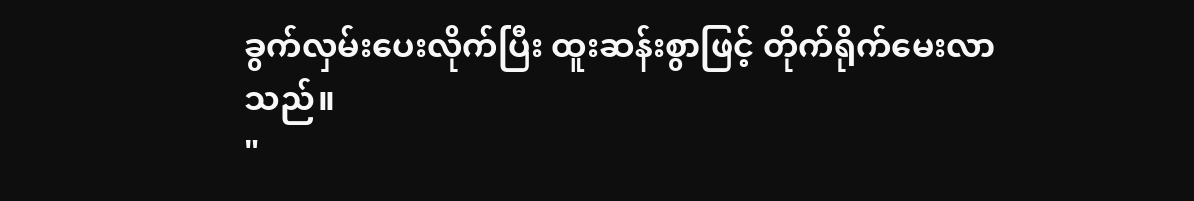ခွက်လှမ်းပေးလိုက်ပြီး ထူးဆန်းစွာဖြင့် တိုက်ရိုက်မေးလာသည်။
"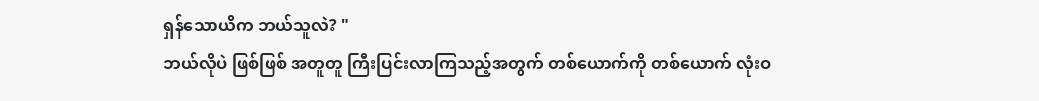ရှန်သောယိက ဘယ်သူလဲ? "
ဘယ်လိုပဲ ဖြစ်ဖြစ် အတူတူ ကြီးပြင်းလာကြသည့်အတွက် တစ်ယောက်ကို တစ်ယောက် လုံးဝ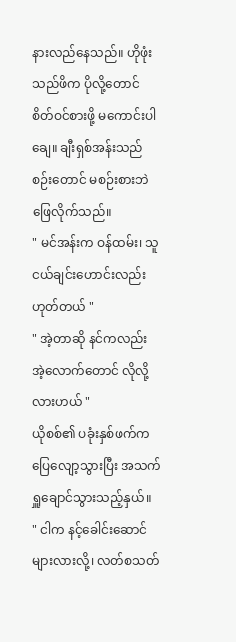နားလည်နေသည်။ ဟိုဖုံးသည်ဖိက ပိုလို့တောင် စိတ်ဝင်စားဖို့ မကောင်းပါချေ။ ချီးရှစ်အန်းသည် စဉ်းတောင် မစဉ်းစားဘဲ ဖြေလိုက်သည်။
" မင်အန်းက ဝန်ထမ်း၊ သူငယ်ချင်းဟောင်းလည်း ဟုတ်တယ် "
" အဲ့တာဆို နင်ကလည်း အဲ့လောက်တောင် လိုလို့လားဟယ် "
ယိုစစ်၏ ပခုံးနှစ်ဖက်က ပြေလျော့သွားပြီး အသက်ရှူချောင်သွားသည့်နှယ်။
" ငါက နင့်ခေါင်းဆောင်များလားလို့၊ လတ်စသတ်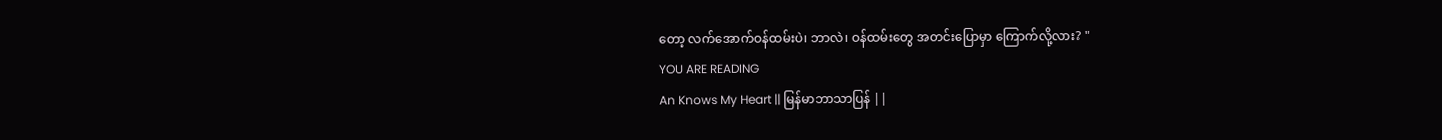တော့ လက်အောက်ဝန်ထမ်းပဲ၊ ဘာလဲ၊ ဝန်ထမ်းတွေ အတင်းပြောမှာ ကြောက်လို့လား? "
YOU ARE READING
An Knows My Heart || မြန်မာဘာသာပြန် ||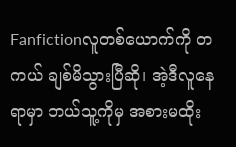Fanfictionလူတစ်ယောက်ကို တကယ် ချစ်မိသွားပြီဆို၊ အဲ့ဒီလူနေရာမှာ ဘယ်သူ့ကိုမှ အစားမထိုး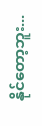နိုင်တော့ဘူး...